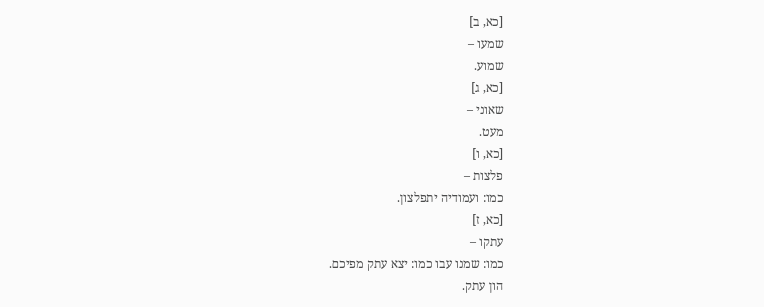[כא, ב]
שמעו –
שמוע.
[כא, ג]
שאוני –
מעט.
[כא, ו]
פלצות –
כמו: ועמודיה יתפלצון.
[כא, ז]
עתקו –
כמו: שמנו עבו כמו: יצא עתק מפיכם.
הון עתק.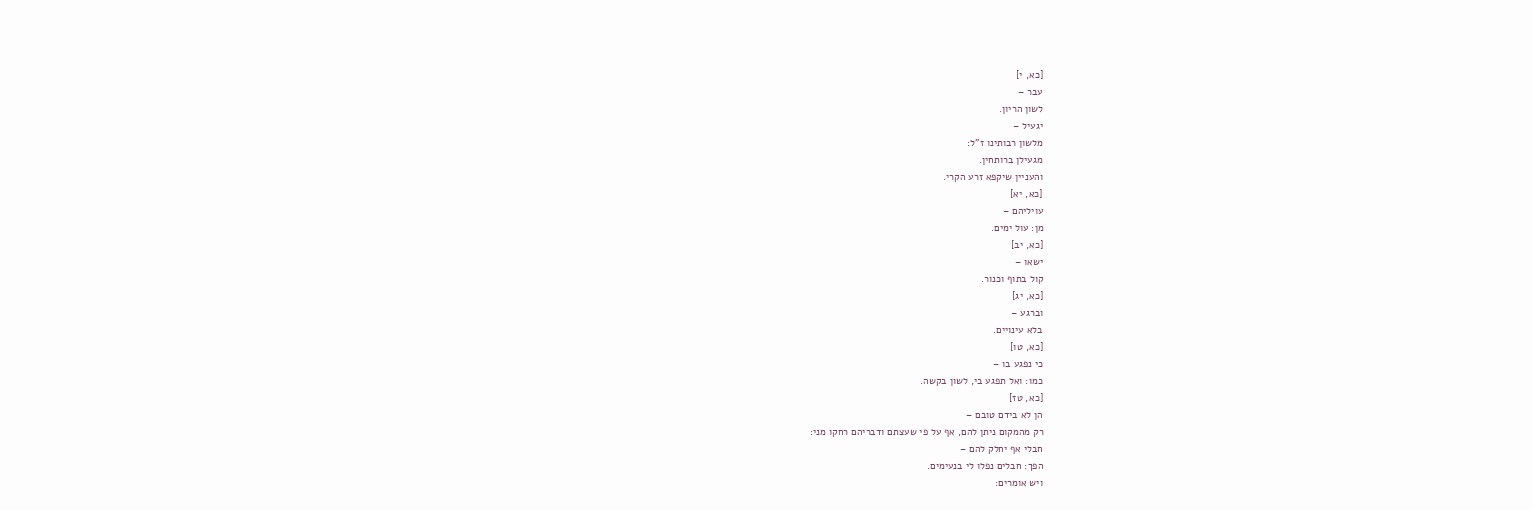[כא, י]
עבר –
לשון הריון.
יגעיל –
מלשון רבותינו ז"ל:
מגעילן ברותחין.
והעניין שיקפא זרע הקרי.
[כא, יא]
עויליהם –
מן: עול ימים.
[כא, יב]
ישאו –
קול בתוף וכנור.
[כא, יג]
וברגע –
בלא עינויים.
[כא, טו]
כי נפגע בו –
כמו: ואל תפגע בי, לשון בקשה.
[כא, טז]
הן לא בידם טובם –
רק מהמקום ניתן להם, אף על פי שעצתם ודבריהם רחקו מני:
חבלי אף יחלק להם –
הפך: חבלים נפלו לי בנעימים.
ויש אומרים: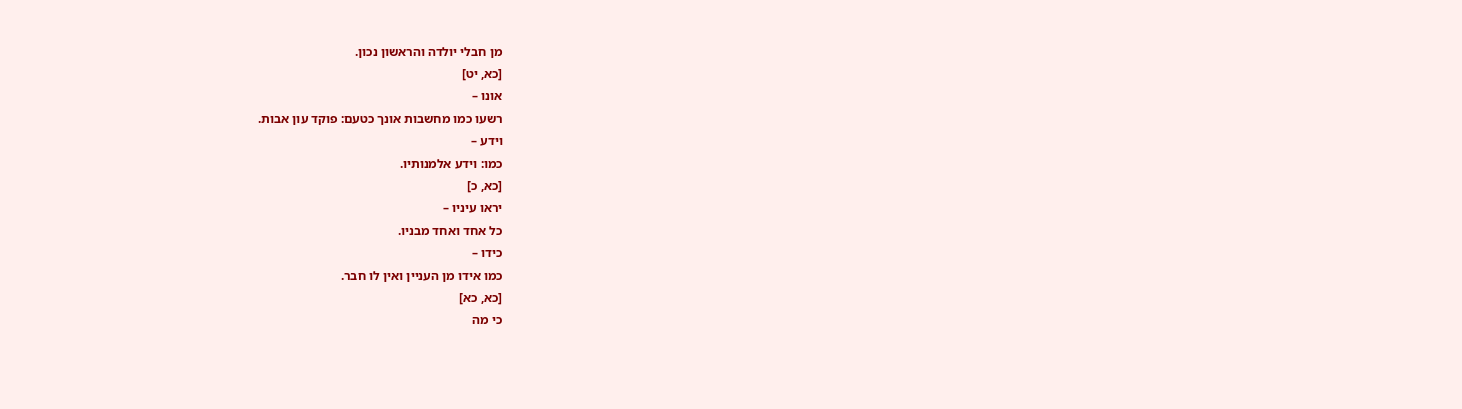מן חבלי יולדה והראשון נכון.
[כא, יט]
אונו –
רשעו כמו מחשבות אונך כטעם: פוקד עון אבות.
וידע –
כמו: וידע אלמנותיו.
[כא, כ]
יראו עיניו –
כל אחד ואחד מבניו.
כידו –
כמו אידו מן העניין ואין לו חבר.
[כא, כא]
כי מה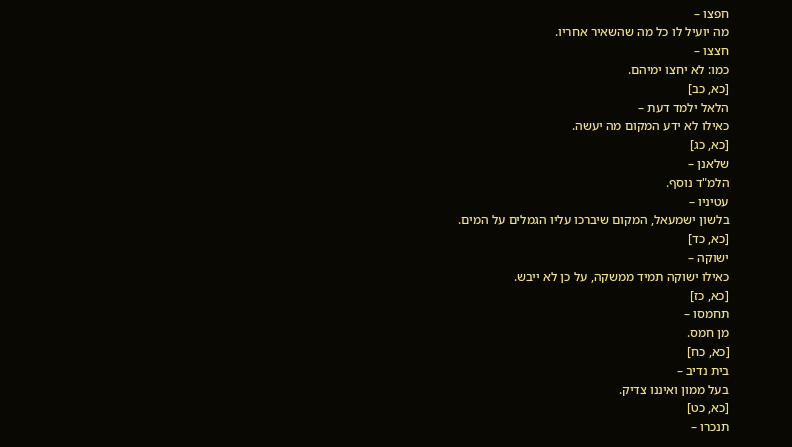חפצו –
מה יועיל לו כל מה שהשאיר אחריו.
חצצו –
כמו: לא יחצו ימיהם.
[כא, כב]
הלאל ילמד דעת –
כאילו לא ידע המקום מה יעשה.
[כא, כג]
שלאנן –
הלמ"ד נוסף.
עטיניו –
בלשון ישמעאל, המקום שיברכו עליו הגמלים על המים.
[כא, כד]
ישוקה –
כאילו ישוקה תמיד ממשקה, על כן לא ייבש.
[כא, כז]
תחמסו –
מן חמס.
[כא, כח]
בית נדיב –
בעל ממון ואיננו צדיק.
[כא, כט]
תנכרו –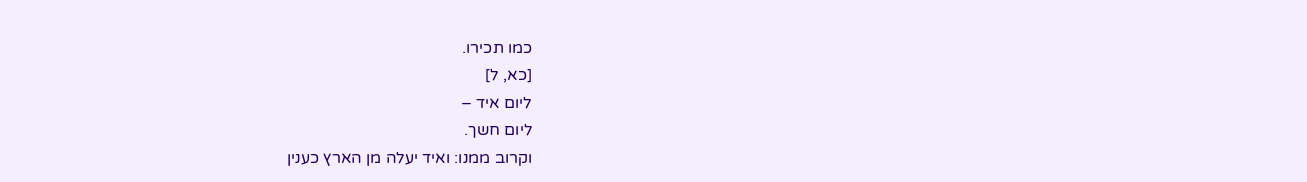כמו תכירו.
[כא, ל]
ליום איד –
ליום חשך.
וקרוב ממנו: ואיד יעלה מן הארץ כענין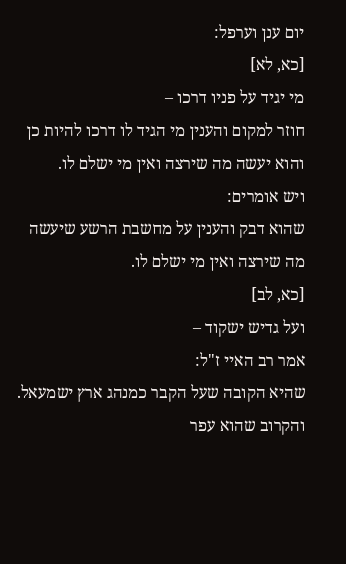יום ענן וערפל:
[כא, לא]
מי יגיד על פניו דרכו –
חוזר למקום והענין מי הגיד לו דרכו להיות כן והוא יעשה מה שירצה ואין מי ישלם לו.
ויש אומרים:
שהוא דבק והענין על מחשבת הרשע שיעשה מה שירצה ואין מי ישלם לו.
[כא, לב]
ועל גדיש ישקוד –
אמר רב האיי ז"ל:
שהיא הקובה שעל הקבר כמנהג ארץ ישמעאל.
והקרוב שהוא עפר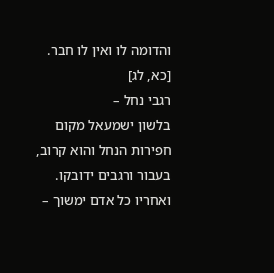והדומה לו ואין לו חבר.
[כא, לג]
רגבי נחל –
בלשון ישמעאל מקום חפירות הנחל והוא קרוב, בעבור ורגבים ידובקו.
ואחריו כל אדם ימשוך –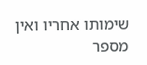שימותו אחריו ואין מספר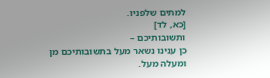למתים שלפניו.
[כא, לד]
ותשובותיכם –
כן ענינו נשאר מעל בתשובותיכם מן ומעלה מעל.